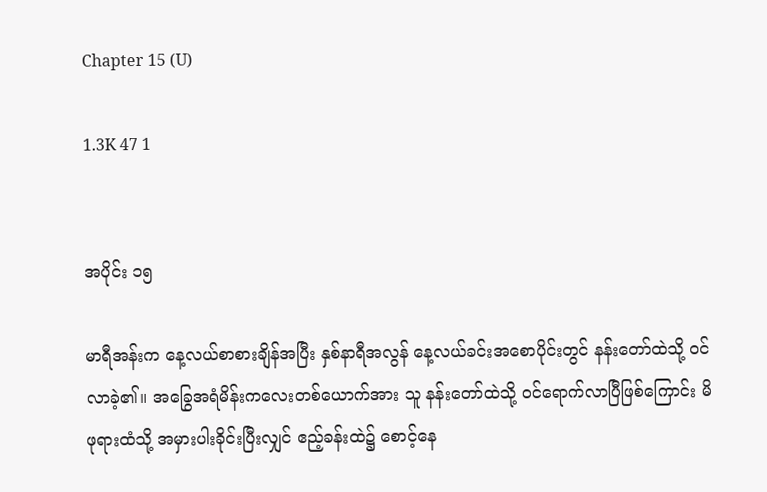Chapter 15 (U)

1.3K 47 1


အပိုင်း ၁၅

မာရီအန်းက နေ့လယ်စာစားချိန်အပြီး နှစ်နာရီအလွန် နေ့လယ်ခင်းအစောပိုင်းတွင် နန်းတော်ထဲသို့ ဝင်လာခဲ့၏။ အခြွေအရံမိန်းကလေးတစ်ယောက်အား သူ နန်းတော်ထဲသို့ ဝင်ရောက်လာပြီဖြစ်ကြောင်း မိဖုရားထံသို့ အမှားပါးခိုင်းပြီးလျှင် ဧည့်ခန်းထဲ၌ စောင့်နေ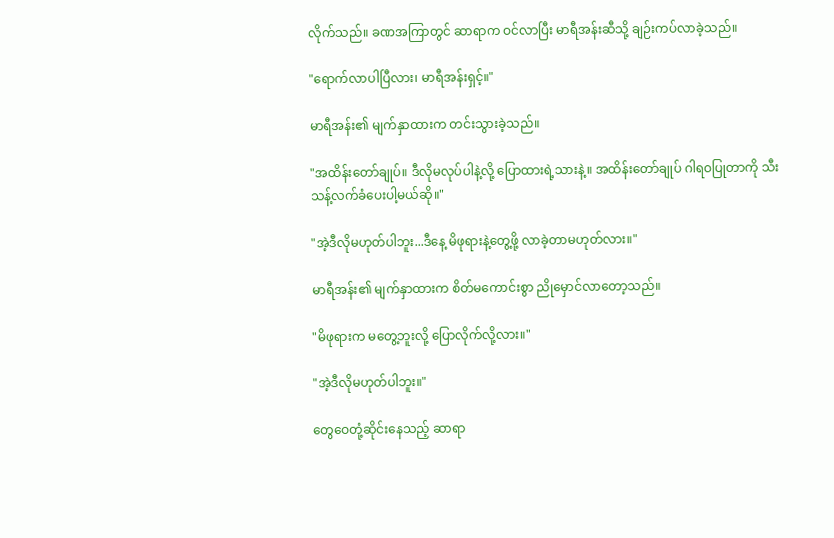လိုက်သည်။ ခဏအကြာတွင် ဆာရာက ဝင်လာပြီး မာရီအန်းဆီသို့ ချဉ်းကပ်လာခဲ့သည်။

"ရောက်လာပါပြီလား၊ မာရီအန်းရှင့်။"

မာရီအန်း၏ မျက်နှာထားက တင်းသွားခဲ့သည်။

"အထိန်းတော်ချုပ်။ ဒီလိုမလုပ်ပါနဲ့လို့ ပြောထားရဲ့သားနဲ့။ အထိန်းတော်ချုပ် ဂါရဝပြုတာကို သီးသန့်လက်ခံပေးပါ့မယ်ဆို။"

"အဲ့ဒီလိုမဟုတ်ပါဘူး...ဒီနေ့ မိဖုရားနဲ့တွေ့ဖို့ လာခဲ့တာမဟုတ်လား။"

မာရီအန်း၏ မျက်နှာထားက စိတ်မကောင်းစွာ ညိုမှောင်လာတော့သည်။

"မိဖုရားက မတွေ့ဘူးလို့ ပြောလိုက်လို့လား။"

"အဲ့ဒီလိုမဟုတ်ပါဘူး။"

တွေဝေတုံ့ဆိုင်းနေသည့် ဆာရာ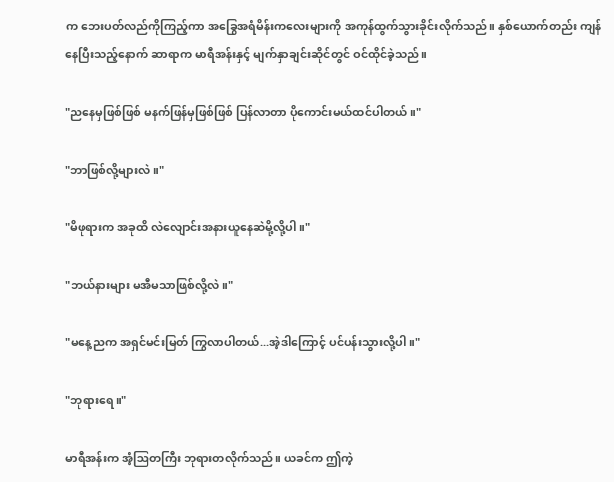က ဘေးပတ်လည်ကိုကြည့်ကာ အခြွေအရံမိန်းကလေးများကို အကုန်ထွက်သွားခိုင်းလိုက်သည်။ နှစ်ယောက်တည်း ကျန်နေပြီးသည့်နောက် ဆာရာက မာရီအန်းနှင့် မျက်နှာချင်းဆိုင်တွင် ဝင်ထိုင်ခဲ့သည်။

"ညနေမှဖြစ်ဖြစ် မနက်ဖြန်မှဖြစ်ဖြစ် ပြန်လာတာ ပိုကောင်းမယ်ထင်ပါတယ်။"

"ဘာဖြစ်လို့များလဲ။"

"မိဖုရားက အခုထိ လဲလျောင်းအနားယူနေဆဲမို့လို့ပါ။"

"ဘယ်နားများ မအီမသာဖြစ်လို့လဲ။"

"မနေ့ညက အရှင်မင်းမြတ် ကြွလာပါတယ်...အဲ့ဒါကြောင့် ပင်ပန်းသွားလို့ပါ။"

"ဘုရားရေ။"

မာရီအန်းက အံ့ဩတကြီး ဘုရားတလိုက်သည်။ ယခင်က ဤကဲ့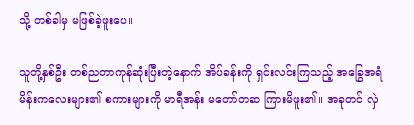သို့ တစ်ခါမှ မဖြစ်ခဲ့ဖူးပေ။

သူတို့နှစ်ဦး တစ်ညတာကုန်ဆုံးပြီးတဲ့နောက် အိပ်ခန်းကို ရှင်းလင်းကြသည့် အခြွေအရံမိန်းကလေးများ၏ စကားများကို မာရီအန်း မတော်တဆ ကြားမိဖူး၏။ အခုတင် လှဲ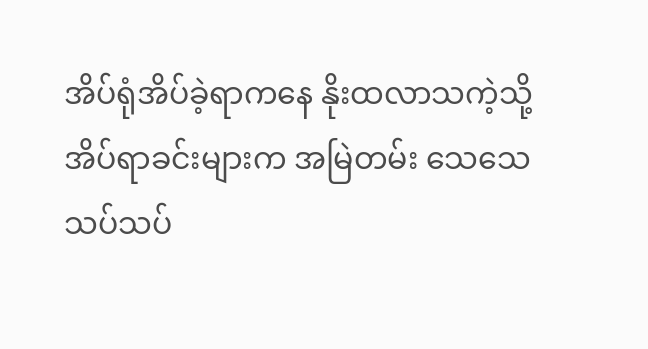အိပ်ရုံအိပ်ခဲ့ရာကနေ နိုးထလာသကဲ့သို့ အိပ်ရာခင်းများက အမြဲတမ်း သေသေသပ်သပ်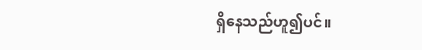ရှိနေသည်ဟူ၍ပင်။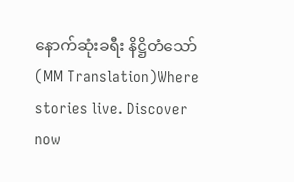နောက်ဆုံးခရီး နိဋ္ဌိတံသော် (MM Translation)Where stories live. Discover now